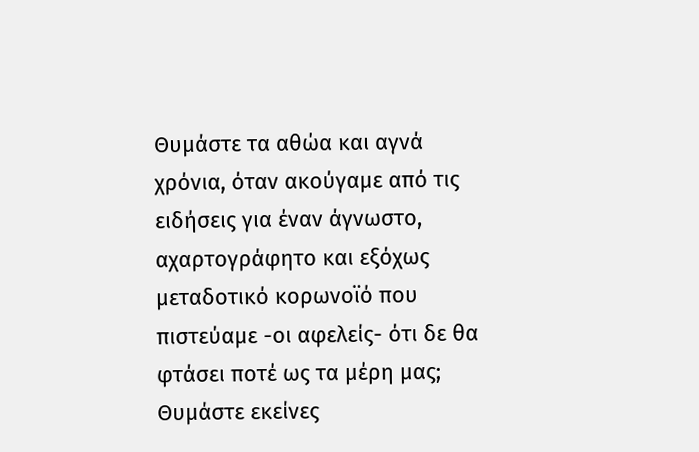Θυμάστε τα αθώα και αγνά χρόνια, όταν ακούγαμε από τις ειδήσεις για έναν άγνωστο, αχαρτογράφητο και εξόχως μεταδοτικό κορωνοϊό που πιστεύαμε -οι αφελείς- ότι δε θα φτάσει ποτέ ως τα μέρη μας;
Θυμάστε εκείνες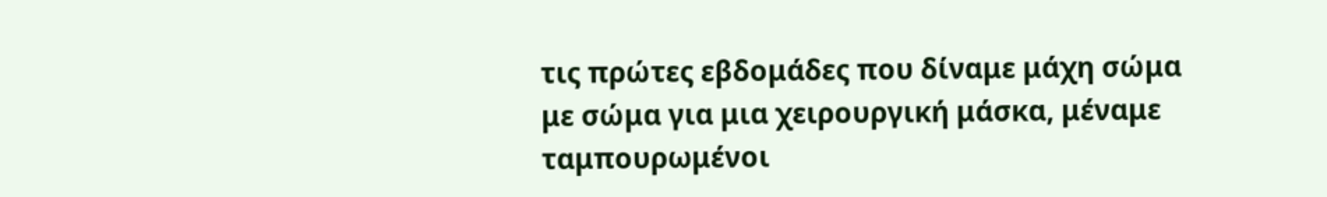τις πρώτες εβδομάδες που δίναμε μάχη σώμα με σώμα για μια χειρουργική μάσκα, μέναμε ταμπουρωμένοι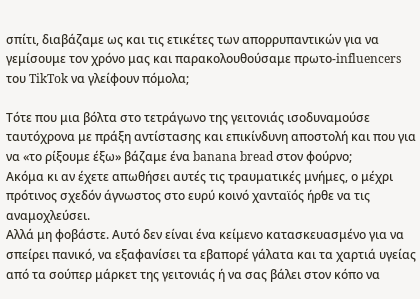σπίτι, διαβάζαμε ως και τις ετικέτες των απορρυπαντικών για να γεμίσουμε τον χρόνο μας και παρακολουθούσαμε πρωτο-influencers του TikTok να γλείφουν πόμολα;

Τότε που μια βόλτα στο τετράγωνο της γειτονιάς ισοδυναμούσε ταυτόχρονα με πράξη αντίστασης και επικίνδυνη αποστολή και που για να «το ρίξουμε έξω» βάζαμε ένα banana bread στον φούρνο;
Ακόμα κι αν έχετε απωθήσει αυτές τις τραυματικές μνήμες, ο μέχρι πρότινος σχεδόν άγνωστος στο ευρύ κοινό χανταϊός ήρθε να τις αναμοχλεύσει.
Αλλά μη φοβάστε. Αυτό δεν είναι ένα κείμενο κατασκευασμένο για να σπείρει πανικό, να εξαφανίσει τα εβαπορέ γάλατα και τα χαρτιά υγείας από τα σούπερ μάρκετ της γειτονιάς ή να σας βάλει στον κόπο να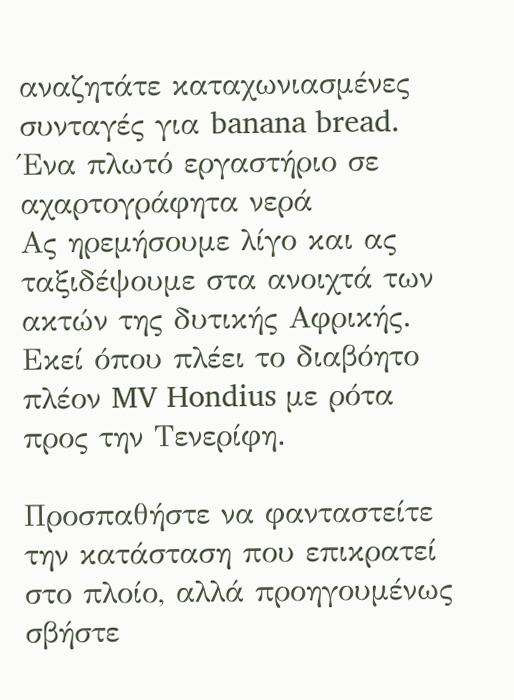αναζητάτε καταχωνιασμένες συνταγές για banana bread.
Ένα πλωτό εργαστήριο σε αχαρτογράφητα νερά
Ας ηρεμήσουμε λίγο και ας ταξιδέψουμε στα ανοιχτά των ακτών της δυτικής Αφρικής. Εκεί όπου πλέει το διαβόητο πλέον MV Hondius με ρότα προς την Τενερίφη.

Προσπαθήστε να φανταστείτε την κατάσταση που επικρατεί στο πλοίο, αλλά προηγουμένως σβήστε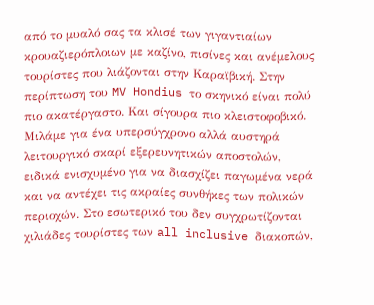από το μυαλό σας τα κλισέ των γιγαντιαίων κρουαζιερόπλοιων με καζίνο, πισίνες και ανέμελους τουρίστες που λιάζονται στην Καραϊβική. Στην περίπτωση του MV Hondius το σκηνικό είναι πολύ πιο ακατέργαστο. Και σίγουρα πιο κλειστοφοβικό.
Μιλάμε για ένα υπερσύγχρονο αλλά αυστηρά λειτουργικό σκαρί εξερευνητικών αποστολών, ειδικά ενισχυμένο για να διασχίζει παγωμένα νερά και να αντέχει τις ακραίες συνθήκες των πολικών περιοχών. Στο εσωτερικό του δεν συγχρωτίζονται χιλιάδες τουρίστες των all inclusive διακοπών,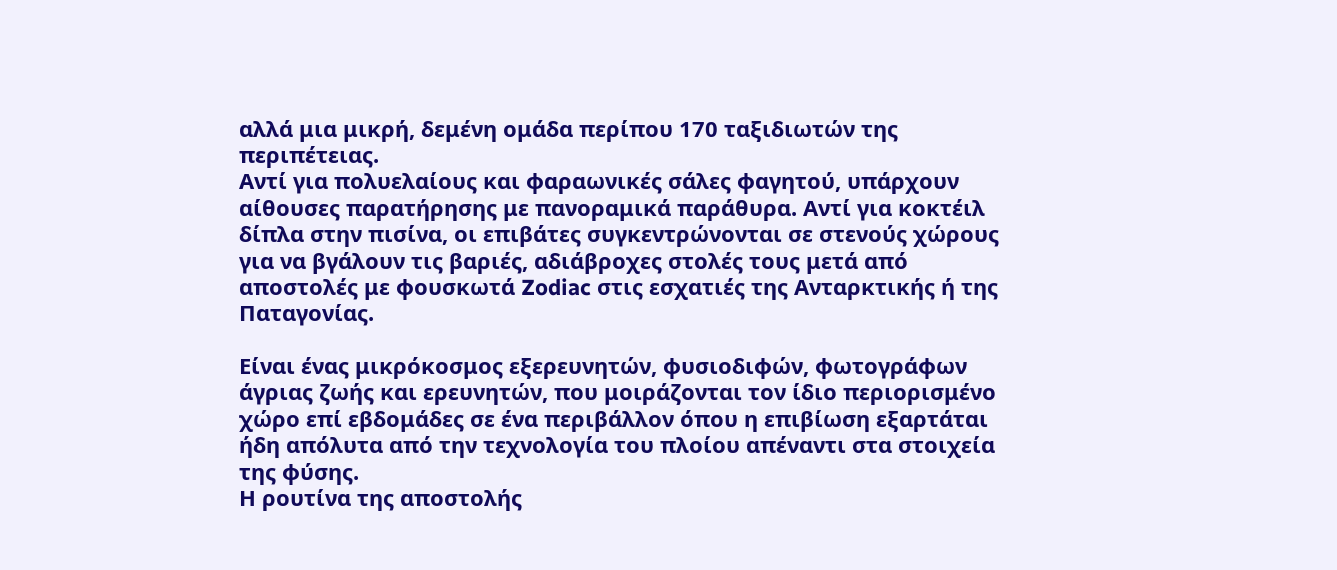αλλά μια μικρή, δεμένη ομάδα περίπου 170 ταξιδιωτών της περιπέτειας.
Αντί για πολυελαίους και φαραωνικές σάλες φαγητού, υπάρχουν αίθουσες παρατήρησης με πανοραμικά παράθυρα. Αντί για κοκτέιλ δίπλα στην πισίνα, οι επιβάτες συγκεντρώνονται σε στενούς χώρους για να βγάλουν τις βαριές, αδιάβροχες στολές τους μετά από αποστολές με φουσκωτά Zodiac στις εσχατιές της Ανταρκτικής ή της Παταγονίας.

Είναι ένας μικρόκοσμος εξερευνητών, φυσιοδιφών, φωτογράφων άγριας ζωής και ερευνητών, που μοιράζονται τον ίδιο περιορισμένο χώρο επί εβδομάδες σε ένα περιβάλλον όπου η επιβίωση εξαρτάται ήδη απόλυτα από την τεχνολογία του πλοίου απέναντι στα στοιχεία της φύσης.
Η ρουτίνα της αποστολής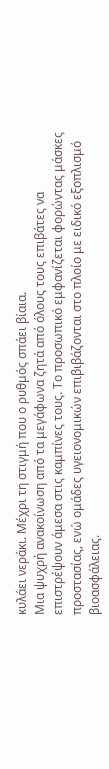κυλάει νεράκι. Μέχρι τη στιγμή που ο ρυθμός σπάει βίαια.
Μια ψυχρή ανακοίνωση από τα μεγάφωνα ζητά από όλους τους επιβάτες να επιστρέψουν άμεσα στις καμπίνες τους. Το προσωπικό εμφανίζεται φορώντας μάσκες προστασίας, ενώ ομάδες υγειονομικών επιβιβάζονται στο πλοίο με ειδικό εξοπλισμό βιοασφάλειας.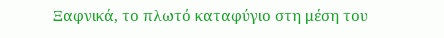Ξαφνικά, το πλωτό καταφύγιο στη μέση του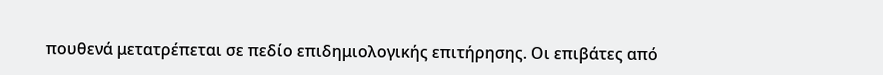πουθενά μετατρέπεται σε πεδίο επιδημιολογικής επιτήρησης. Οι επιβάτες από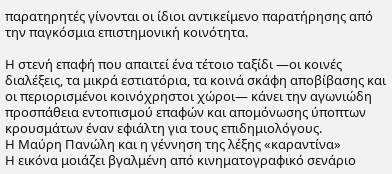παρατηρητές γίνονται οι ίδιοι αντικείμενο παρατήρησης από την παγκόσμια επιστημονική κοινότητα.

Η στενή επαφή που απαιτεί ένα τέτοιο ταξίδι —οι κοινές διαλέξεις, τα μικρά εστιατόρια, τα κοινά σκάφη αποβίβασης και οι περιορισμένοι κοινόχρηστοι χώροι— κάνει την αγωνιώδη προσπάθεια εντοπισμού επαφών και απομόνωσης ύποπτων κρουσμάτων έναν εφιάλτη για τους επιδημιολόγους.
Η Μαύρη Πανώλη και η γέννηση της λέξης «καραντίνα»
Η εικόνα μοιάζει βγαλμένη από κινηματογραφικό σενάριο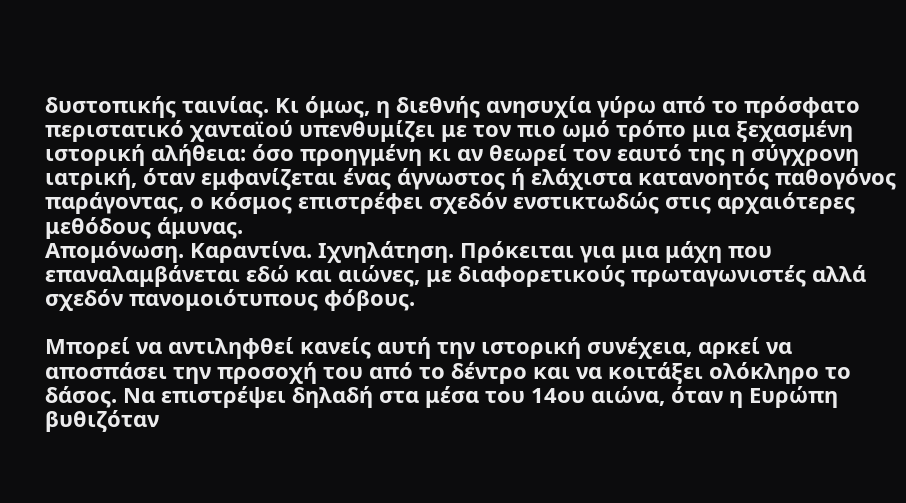δυστοπικής ταινίας. Κι όμως, η διεθνής ανησυχία γύρω από το πρόσφατο περιστατικό χανταϊού υπενθυμίζει με τον πιο ωμό τρόπο μια ξεχασμένη ιστορική αλήθεια: όσο προηγμένη κι αν θεωρεί τον εαυτό της η σύγχρονη ιατρική, όταν εμφανίζεται ένας άγνωστος ή ελάχιστα κατανοητός παθογόνος παράγοντας, ο κόσμος επιστρέφει σχεδόν ενστικτωδώς στις αρχαιότερες μεθόδους άμυνας.
Απομόνωση. Καραντίνα. Ιχνηλάτηση. Πρόκειται για μια μάχη που επαναλαμβάνεται εδώ και αιώνες, με διαφορετικούς πρωταγωνιστές αλλά σχεδόν πανομοιότυπους φόβους.

Μπορεί να αντιληφθεί κανείς αυτή την ιστορική συνέχεια, αρκεί να αποσπάσει την προσοχή του από το δέντρο και να κοιτάξει ολόκληρο το δάσος. Να επιστρέψει δηλαδή στα μέσα του 14ου αιώνα, όταν η Ευρώπη βυθιζόταν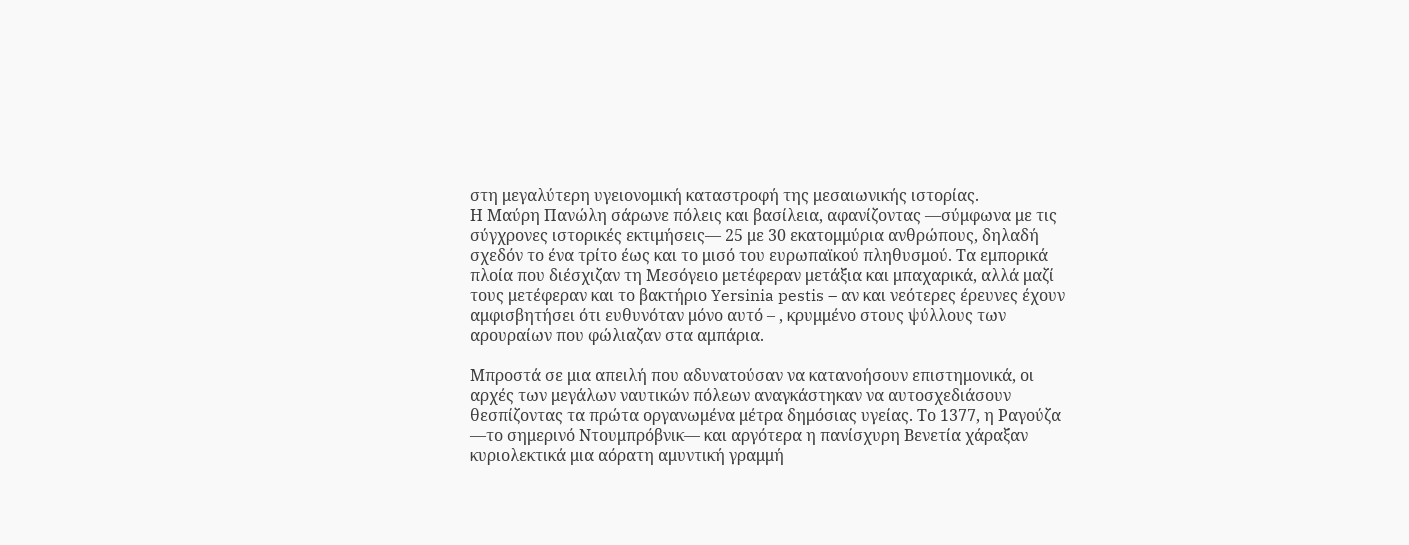στη μεγαλύτερη υγειονομική καταστροφή της μεσαιωνικής ιστορίας.
Η Μαύρη Πανώλη σάρωνε πόλεις και βασίλεια, αφανίζοντας —σύμφωνα με τις σύγχρονες ιστορικές εκτιμήσεις— 25 με 30 εκατομμύρια ανθρώπους, δηλαδή σχεδόν το ένα τρίτο έως και το μισό του ευρωπαϊκού πληθυσμού. Τα εμπορικά πλοία που διέσχιζαν τη Μεσόγειο μετέφεραν μετάξια και μπαχαρικά, αλλά μαζί τους μετέφεραν και το βακτήριο Yersinia pestis – αν και νεότερες έρευνες έχουν αμφισβητήσει ότι ευθυνόταν μόνο αυτό – , κρυμμένο στους ψύλλους των αρουραίων που φώλιαζαν στα αμπάρια.

Μπροστά σε μια απειλή που αδυνατούσαν να κατανοήσουν επιστημονικά, οι αρχές των μεγάλων ναυτικών πόλεων αναγκάστηκαν να αυτοσχεδιάσουν θεσπίζοντας τα πρώτα οργανωμένα μέτρα δημόσιας υγείας. Το 1377, η Ραγούζα —το σημερινό Ντουμπρόβνικ— και αργότερα η πανίσχυρη Βενετία χάραξαν κυριολεκτικά μια αόρατη αμυντική γραμμή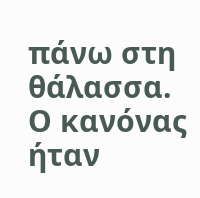πάνω στη θάλασσα.
Ο κανόνας ήταν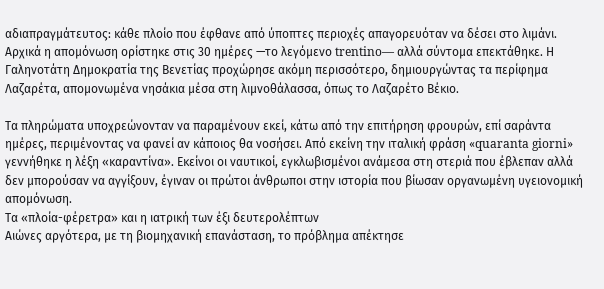αδιαπραγμάτευτος: κάθε πλοίο που έφθανε από ύποπτες περιοχές απαγορευόταν να δέσει στο λιμάνι. Αρχικά η απομόνωση ορίστηκε στις 30 ημέρες —το λεγόμενο trentino— αλλά σύντομα επεκτάθηκε. Η Γαληνοτάτη Δημοκρατία της Βενετίας προχώρησε ακόμη περισσότερο, δημιουργώντας τα περίφημα Λαζαρέτα, απομονωμένα νησάκια μέσα στη λιμνοθάλασσα, όπως το Λαζαρέτο Βέκιο.

Τα πληρώματα υποχρεώνονταν να παραμένουν εκεί, κάτω από την επιτήρηση φρουρών, επί σαράντα ημέρες, περιμένοντας να φανεί αν κάποιος θα νοσήσει. Από εκείνη την ιταλική φράση «quaranta giorni» γεννήθηκε η λέξη «καραντίνα». Εκείνοι οι ναυτικοί, εγκλωβισμένοι ανάμεσα στη στεριά που έβλεπαν αλλά δεν μπορούσαν να αγγίξουν, έγιναν οι πρώτοι άνθρωποι στην ιστορία που βίωσαν οργανωμένη υγειονομική απομόνωση.
Τα «πλοία-φέρετρα» και η ιατρική των έξι δευτερολέπτων
Αιώνες αργότερα, με τη βιομηχανική επανάσταση, το πρόβλημα απέκτησε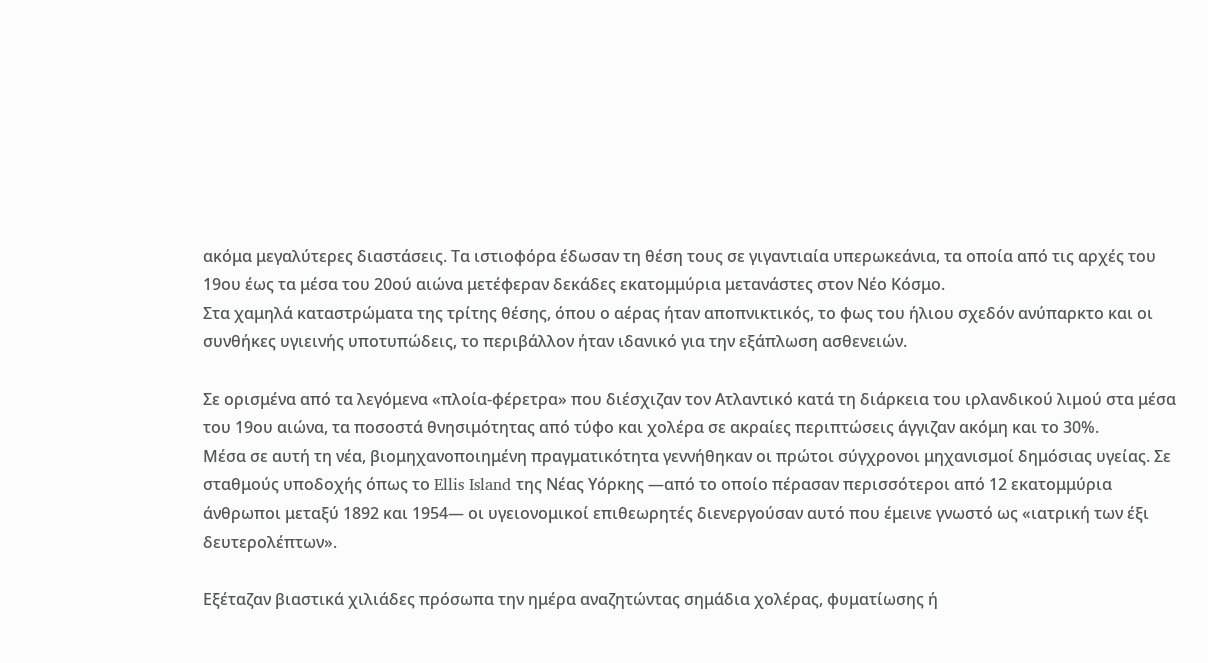ακόμα μεγαλύτερες διαστάσεις. Τα ιστιοφόρα έδωσαν τη θέση τους σε γιγαντιαία υπερωκεάνια, τα οποία από τις αρχές του 19ου έως τα μέσα του 20ού αιώνα μετέφεραν δεκάδες εκατομμύρια μετανάστες στον Νέο Κόσμο.
Στα χαμηλά καταστρώματα της τρίτης θέσης, όπου ο αέρας ήταν αποπνικτικός, το φως του ήλιου σχεδόν ανύπαρκτο και οι συνθήκες υγιεινής υποτυπώδεις, το περιβάλλον ήταν ιδανικό για την εξάπλωση ασθενειών.

Σε ορισμένα από τα λεγόμενα «πλοία-φέρετρα» που διέσχιζαν τον Ατλαντικό κατά τη διάρκεια του ιρλανδικού λιμού στα μέσα του 19ου αιώνα, τα ποσοστά θνησιμότητας από τύφο και χολέρα σε ακραίες περιπτώσεις άγγιζαν ακόμη και το 30%.
Μέσα σε αυτή τη νέα, βιομηχανοποιημένη πραγματικότητα γεννήθηκαν οι πρώτοι σύγχρονοι μηχανισμοί δημόσιας υγείας. Σε σταθμούς υποδοχής όπως το Ellis Island της Νέας Υόρκης —από το οποίο πέρασαν περισσότεροι από 12 εκατομμύρια άνθρωποι μεταξύ 1892 και 1954— οι υγειονομικοί επιθεωρητές διενεργούσαν αυτό που έμεινε γνωστό ως «ιατρική των έξι δευτερολέπτων».

Εξέταζαν βιαστικά χιλιάδες πρόσωπα την ημέρα αναζητώντας σημάδια χολέρας, φυματίωσης ή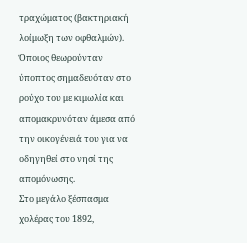τραχώματος (βακτηριακή λοίμωξη των οφθαλμών). Όποιος θεωρούνταν ύποπτος σημαδευόταν στο ρούχο του με κιμωλία και απομακρυνόταν άμεσα από την οικογένειά του για να οδηγηθεί στο νησί της απομόνωσης.
Στο μεγάλο ξέσπασμα χολέρας του 1892,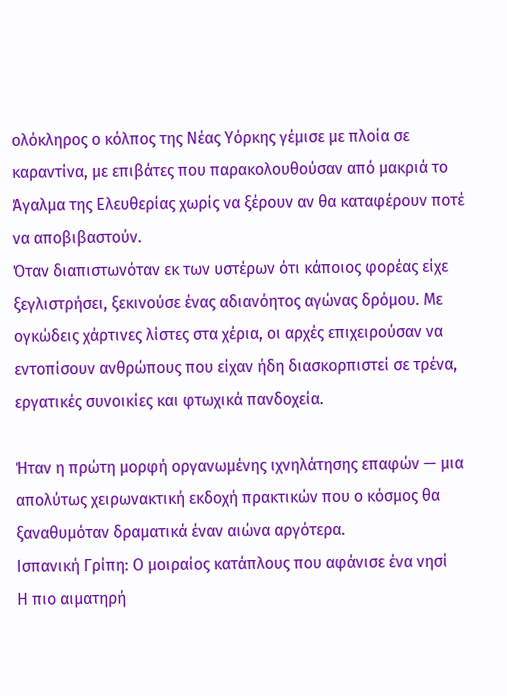ολόκληρος ο κόλπος της Νέας Υόρκης γέμισε με πλοία σε καραντίνα, με επιβάτες που παρακολουθούσαν από μακριά το Άγαλμα της Ελευθερίας χωρίς να ξέρουν αν θα καταφέρουν ποτέ να αποβιβαστούν.
Όταν διαπιστωνόταν εκ των υστέρων ότι κάποιος φορέας είχε ξεγλιστρήσει, ξεκινούσε ένας αδιανόητος αγώνας δρόμου. Με ογκώδεις χάρτινες λίστες στα χέρια, οι αρχές επιχειρούσαν να εντοπίσουν ανθρώπους που είχαν ήδη διασκορπιστεί σε τρένα, εργατικές συνοικίες και φτωχικά πανδοχεία.

Ήταν η πρώτη μορφή οργανωμένης ιχνηλάτησης επαφών — μια απολύτως χειρωνακτική εκδοχή πρακτικών που ο κόσμος θα ξαναθυμόταν δραματικά έναν αιώνα αργότερα.
Ισπανική Γρίπη: Ο μοιραίος κατάπλους που αφάνισε ένα νησί
Η πιο αιματηρή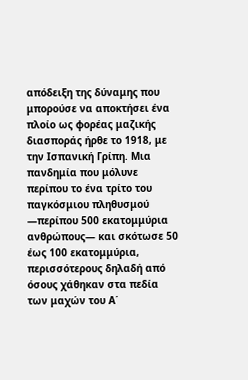απόδειξη της δύναμης που μπορούσε να αποκτήσει ένα πλοίο ως φορέας μαζικής διασποράς ήρθε το 1918, με την Ισπανική Γρίπη. Μια πανδημία που μόλυνε περίπου το ένα τρίτο του παγκόσμιου πληθυσμού —περίπου 500 εκατομμύρια ανθρώπους— και σκότωσε 50 έως 100 εκατομμύρια, περισσότερους δηλαδή από όσους χάθηκαν στα πεδία των μαχών του Α΄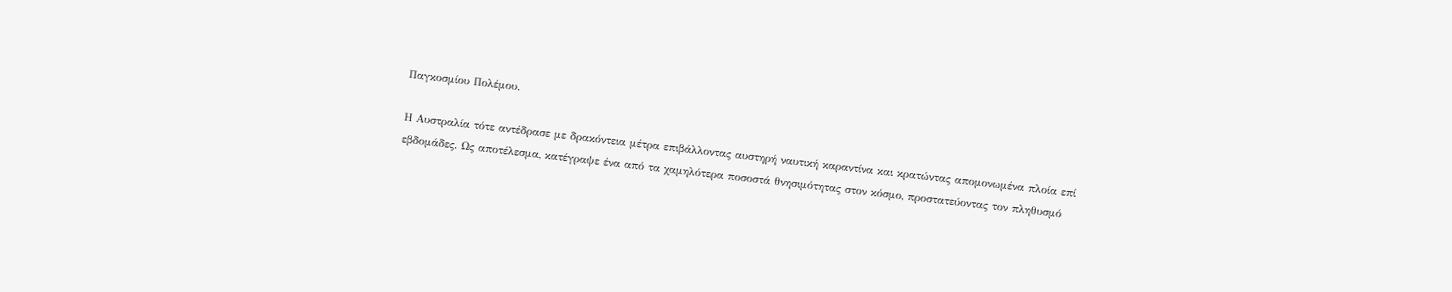Παγκοσμίου Πολέμου.

Η Αυστραλία τότε αντέδρασε με δρακόντεια μέτρα επιβάλλοντας αυστηρή ναυτική καραντίνα και κρατώντας απομονωμένα πλοία επί εβδομάδες. Ως αποτέλεσμα, κατέγραψε ένα από τα χαμηλότερα ποσοστά θνησιμότητας στον κόσμο, προστατεύοντας τον πληθυσμό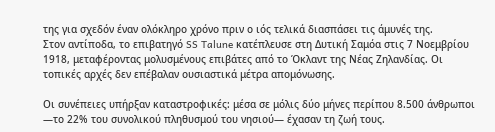της για σχεδόν έναν ολόκληρο χρόνο πριν ο ιός τελικά διασπάσει τις άμυνές της.
Στον αντίποδα, το επιβατηγό SS Talune κατέπλευσε στη Δυτική Σαμόα στις 7 Νοεμβρίου 1918, μεταφέροντας μολυσμένους επιβάτες από το Όκλαντ της Νέας Ζηλανδίας. Οι τοπικές αρχές δεν επέβαλαν ουσιαστικά μέτρα απομόνωσης.

Οι συνέπειες υπήρξαν καταστροφικές: μέσα σε μόλις δύο μήνες περίπου 8.500 άνθρωποι —το 22% του συνολικού πληθυσμού του νησιού— έχασαν τη ζωή τους.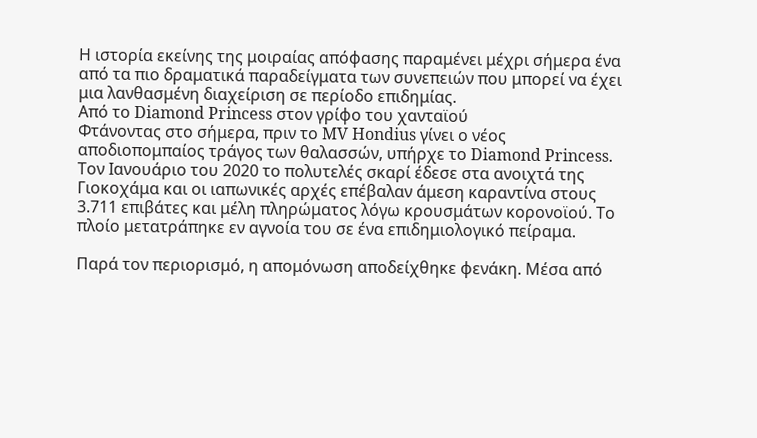Η ιστορία εκείνης της μοιραίας απόφασης παραμένει μέχρι σήμερα ένα από τα πιο δραματικά παραδείγματα των συνεπειών που μπορεί να έχει μια λανθασμένη διαχείριση σε περίοδο επιδημίας.
Από το Diamond Princess στον γρίφο του χανταϊού
Φτάνοντας στο σήμερα, πριν το MV Hondius γίνει ο νέος αποδιοπομπαίος τράγος των θαλασσών, υπήρχε το Diamond Princess.
Τον Ιανουάριο του 2020 το πολυτελές σκαρί έδεσε στα ανοιχτά της Γιοκοχάμα και οι ιαπωνικές αρχές επέβαλαν άμεση καραντίνα στους 3.711 επιβάτες και μέλη πληρώματος λόγω κρουσμάτων κορονοϊού. Το πλοίο μετατράπηκε εν αγνοία του σε ένα επιδημιολογικό πείραμα.

Παρά τον περιορισμό, η απομόνωση αποδείχθηκε φενάκη. Μέσα από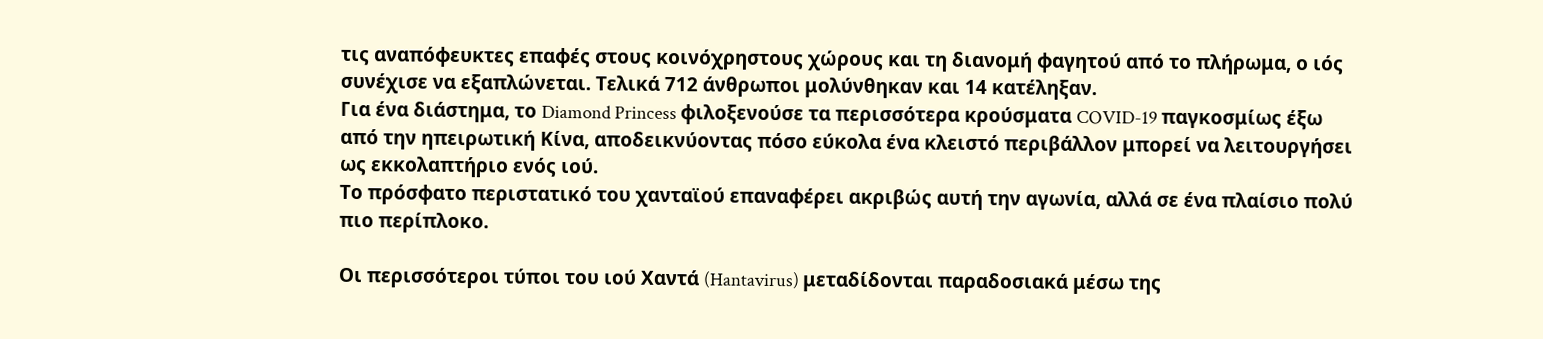τις αναπόφευκτες επαφές στους κοινόχρηστους χώρους και τη διανομή φαγητού από το πλήρωμα, ο ιός συνέχισε να εξαπλώνεται. Τελικά 712 άνθρωποι μολύνθηκαν και 14 κατέληξαν.
Για ένα διάστημα, το Diamond Princess φιλοξενούσε τα περισσότερα κρούσματα COVID-19 παγκοσμίως έξω από την ηπειρωτική Κίνα, αποδεικνύοντας πόσο εύκολα ένα κλειστό περιβάλλον μπορεί να λειτουργήσει ως εκκολαπτήριο ενός ιού.
Το πρόσφατο περιστατικό του χανταϊού επαναφέρει ακριβώς αυτή την αγωνία, αλλά σε ένα πλαίσιο πολύ πιο περίπλοκο.

Οι περισσότεροι τύποι του ιού Χαντά (Hantavirus) μεταδίδονται παραδοσιακά μέσω της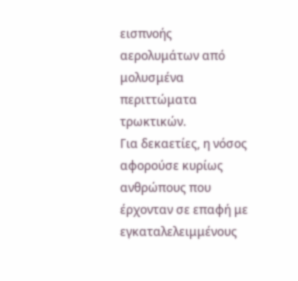εισπνοής αερολυμάτων από μολυσμένα περιττώματα τρωκτικών.
Για δεκαετίες, η νόσος αφορούσε κυρίως ανθρώπους που έρχονταν σε επαφή με εγκαταλελειμμένους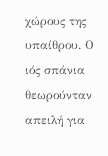χώρους της υπαίθρου. Ο ιός σπάνια θεωρούνταν απειλή για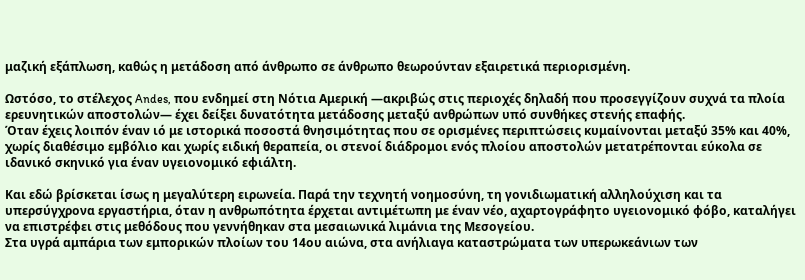μαζική εξάπλωση, καθώς η μετάδοση από άνθρωπο σε άνθρωπο θεωρούνταν εξαιρετικά περιορισμένη.

Ωστόσο, το στέλεχος Andes, που ενδημεί στη Νότια Αμερική —ακριβώς στις περιοχές δηλαδή που προσεγγίζουν συχνά τα πλοία ερευνητικών αποστολών— έχει δείξει δυνατότητα μετάδοσης μεταξύ ανθρώπων υπό συνθήκες στενής επαφής.
Όταν έχεις λοιπόν έναν ιό με ιστορικά ποσοστά θνησιμότητας που σε ορισμένες περιπτώσεις κυμαίνονται μεταξύ 35% και 40%, χωρίς διαθέσιμο εμβόλιο και χωρίς ειδική θεραπεία, οι στενοί διάδρομοι ενός πλοίου αποστολών μετατρέπονται εύκολα σε ιδανικό σκηνικό για έναν υγειονομικό εφιάλτη.

Και εδώ βρίσκεται ίσως η μεγαλύτερη ειρωνεία. Παρά την τεχνητή νοημοσύνη, τη γονιδιωματική αλληλούχιση και τα υπερσύγχρονα εργαστήρια, όταν η ανθρωπότητα έρχεται αντιμέτωπη με έναν νέο, αχαρτογράφητο υγειονομικό φόβο, καταλήγει να επιστρέφει στις μεθόδους που γεννήθηκαν στα μεσαιωνικά λιμάνια της Μεσογείου.
Στα υγρά αμπάρια των εμπορικών πλοίων του 14ου αιώνα, στα ανήλιαγα καταστρώματα των υπερωκεάνιων των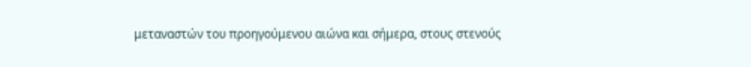μεταναστών του προηγούμενου αιώνα και σήμερα, στους στενούς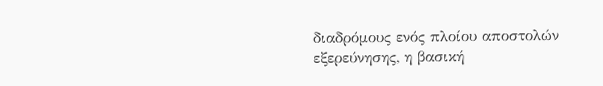διαδρόμους ενός πλοίου αποστολών εξερεύνησης, η βασική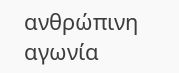ανθρώπινη αγωνία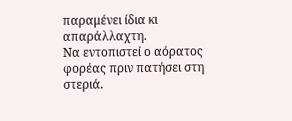παραμένει ίδια κι απαράλλαχτη.
Να εντοπιστεί ο αόρατος φορέας πριν πατήσει στη στεριά.